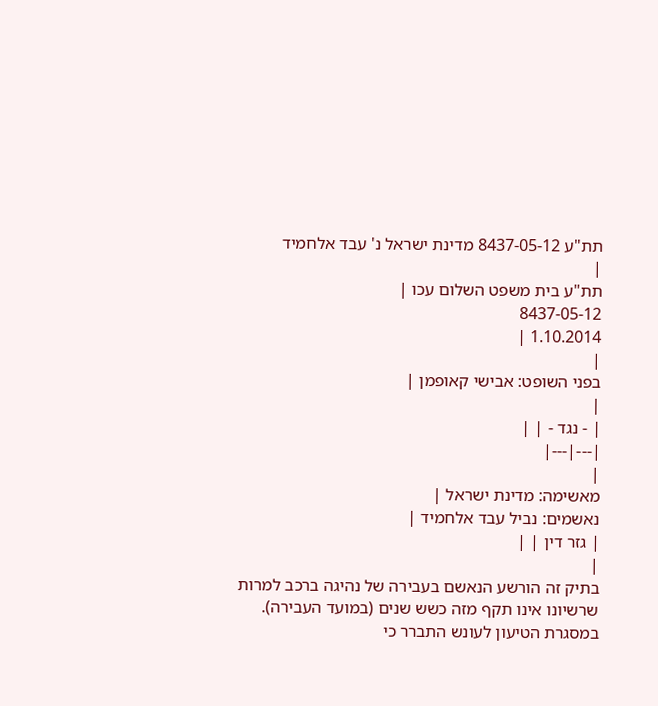תת"ע 8437-05-12 מדינת ישראל נ' עבד אלחמיד
|
תת"ע בית משפט השלום עכו |
8437-05-12
1.10.2014 |
|
בפני השופט: אבישי קאופמן |
|
| - נגד - | |
|---|---|
|
מאשימה: מדינת ישראל |
נאשמים: נביל עבד אלחמיד |
| גזר דין | |
|
בתיק זה הורשע הנאשם בעבירה של נהיגה ברכב למרות שרשיונו אינו תקף מזה כשש שנים (במועד העבירה).
במסגרת הטיעון לעונש התברר כי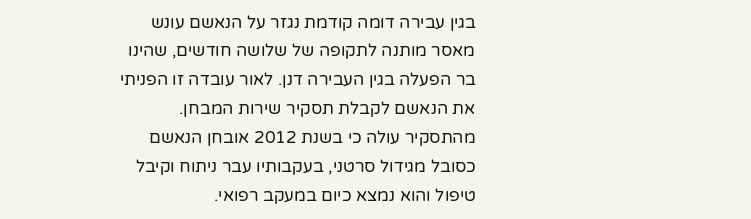בגין עבירה דומה קודמת נגזר על הנאשם עונש מאסר מותנה לתקופה של שלושה חודשים, שהינו בר הפעלה בגין העבירה דנן. לאור עובדה זו הפניתי את הנאשם לקבלת תסקיר שירות המבחן.
מהתסקיר עולה כי בשנת 2012 אובחן הנאשם כסובל מגידול סרטני, בעקבותיו עבר ניתוח וקיבל טיפול והוא נמצא כיום במעקב רפואי.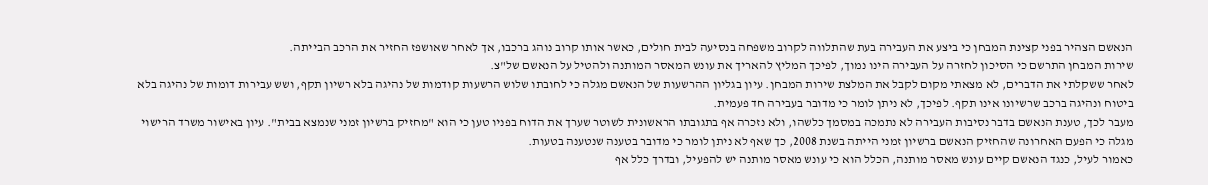הנאשם הצהיר בפני קצינת המבחן כי ביצע את העבירה בעת שהתלווה לקרוב משפחה בנסיעה לבית חולים, כאשר אותו קרוב נוהג ברכבו, אך לאחר שאושפז החזיר את הרכב הבייתה.
שירות המבחן התרשם כי הסיכון לחזרה על העבירה הינו נמוך, לפיכך המליץ להאריך את עונש המאסר המותנה ולהטיל על הנאשם של"צ.
לאחר ששקלתי את הדברים, לא מצאתי מקום לקבל את המלצת שירות המבחן. עיון בגליון ההרשעות של הנאשם מגלה כי לחובתו שלוש הרשעות קודמות של נהיגה בלא רשיון תקף, ושש עבירות דומות של נהיגה בלא ביטוח ונהיגה ברכב שרשיונו אינו תקף. לפיכך, לא ניתן לומר כי מדובר בעבירה חד פעמית.
מעבר לכך, טענת הנאשם בדבר נסיבות העבירה לא נתמכה במסמך כלשהו, ולא נזכרה אף בתגובתו הראשונית לשוטר שערך את הדוח בפניו טען כי הוא "מחזיק ברשיון זמני שנמצא בבית". עיון באישור משרד הרישוי מגלה כי הפעם האחרונה שהחזיק הנאשם ברשיון זמני הייתה בשנת 2008, כך שאף לא ניתן לומר כי מדובר בטענה שנטענה בטעות.
כאמור לעיל, כנגד הנאשם קיים עונש מאסר מותנה, הכלל הוא כי עונש מאסר מותנה יש להפעיל, ובדרך כלל אף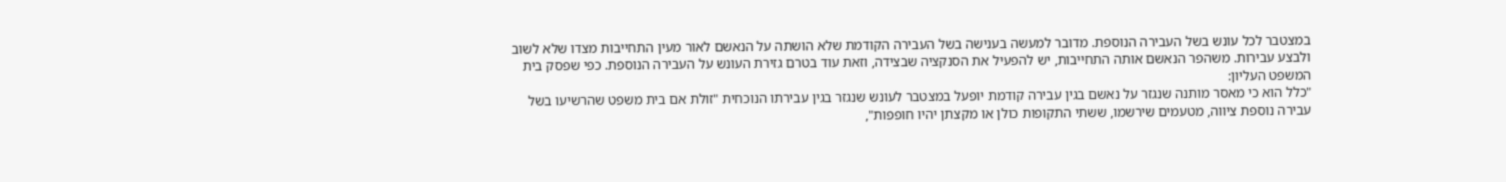במצטבר לכל עונש בשל העבירה הנוספת. מדובר למעשה בענישה בשל העבירה הקודמת שלא הושתה על הנאשם לאור מעין התחייבות מצדו שלא לשוב ולבצע עבירות. משהפר הנאשם אותה התחייבות, יש להפעיל את הסנקציה שבצידה, וזאת עוד בטרם גזירת העונש על העבירה הנוספת. כפי שפסק בית המשפט העליון:
"כלל הוא כי מאסר מותנה שנגזר על נאשם בגין עבירה קודמת יופעל במצטבר לעונש שנגזר בגין עבירתו הנוכחית "זולת אם בית משפט שהרשיעו בשל עבירה נוספת ציווה, מטעמים שירשמו, ששתי התקופות כולן או מקצתן יהיו חופפות",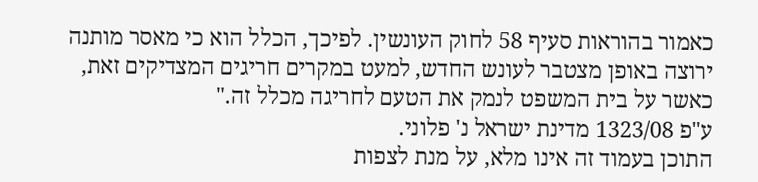כאמור בהוראות סעיף 58 לחוק העונשין. לפיכך, הכלל הוא כי מאסר מותנה ירוצה באופן מצטבר לעונש החדש, למעט במקרים חריגים המצדיקים זאת, כאשר על בית המשפט לנמק את הטעם לחריגה מכלל זה."
ע"פ 1323/08 מדינת ישראל נ' פלוני.
התוכן בעמוד זה אינו מלא, על מנת לצפות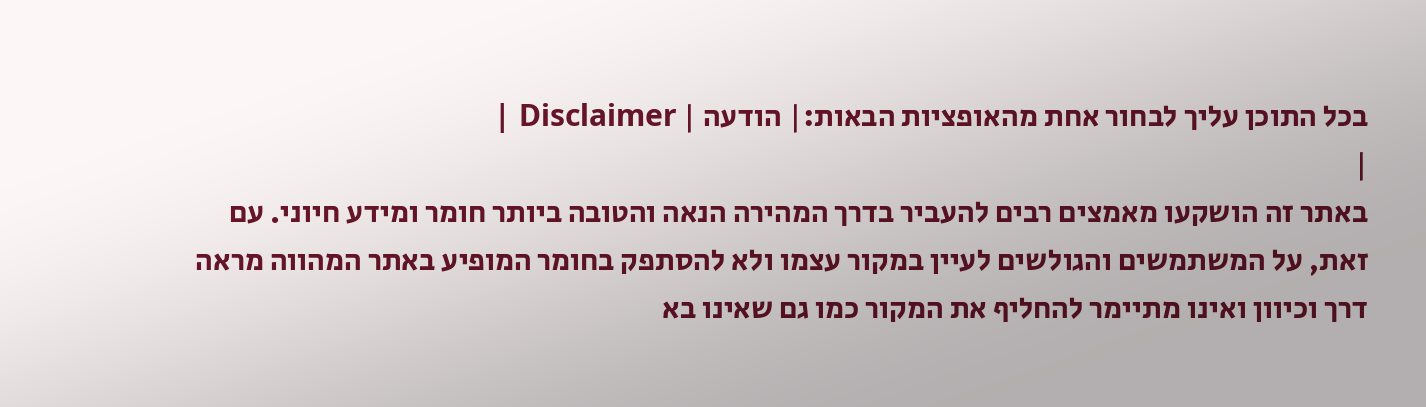בכל התוכן עליך לבחור אחת מהאופציות הבאות:| הודעה | Disclaimer |
|
באתר זה הושקעו מאמצים רבים להעביר בדרך המהירה הנאה והטובה ביותר חומר ומידע חיוני. עם זאת, על המשתמשים והגולשים לעיין במקור עצמו ולא להסתפק בחומר המופיע באתר המהווה מראה דרך וכיוון ואינו מתיימר להחליף את המקור כמו גם שאינו בא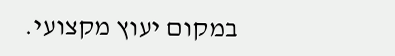במקום יעוץ מקצועי.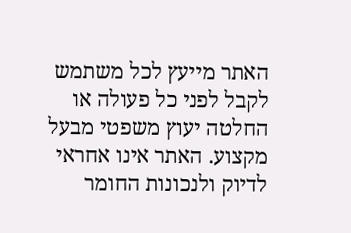האתר מייעץ לכל משתמש לקבל לפני כל פעולה או החלטה יעוץ משפטי מבעל מקצוע. האתר אינו אחראי לדיוק ולנכונות החומר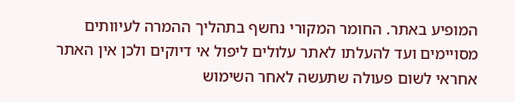המופיע באתר. החומר המקורי נחשף בתהליך ההמרה לעיוותים מסויימים ועד להעלתו לאתר עלולים ליפול אי דיוקים ולכן אין האתר אחראי לשום פעולה שתעשה לאחר השימוש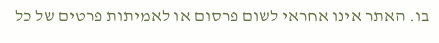בו. האתר אינו אחראי לשום פרסום או לאמיתות פרטים של כל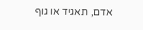אדם, תאגיד או גוף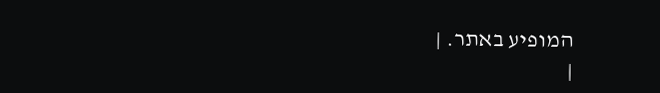המופיע באתר. |
|